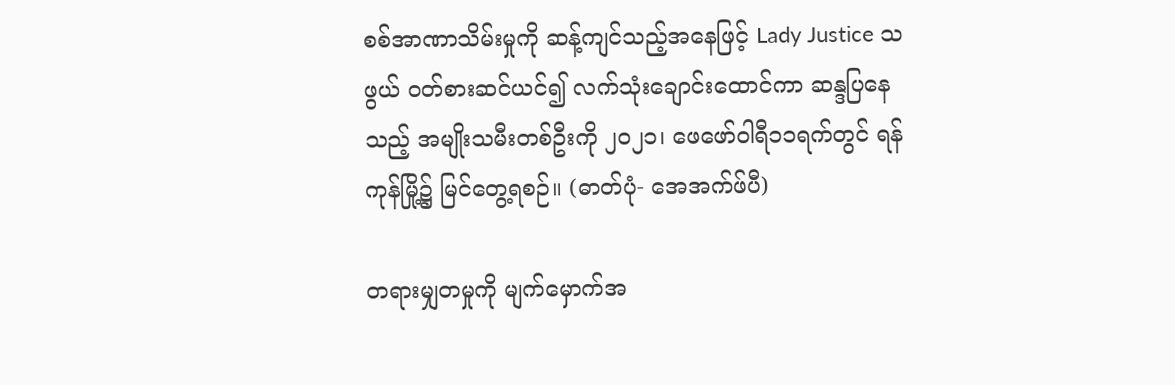စစ်အာဏာသိမ်းမှုကို ဆန့်ကျင်သည့်အနေဖြင့် Lady Justice သဖွယ် ဝတ်စားဆင်ယင်၍ လက်သုံးချောင်းထောင်ကာ ဆန္ဒပြနေသည့် အမျိုးသမီးတစ်ဦးကို ၂၀၂၁၊ ဖေဖော်ဝါရီ၁၁ရက်တွင် ရန်ကုန်မြို့၌ မြင်တွေ့ရစဉ်။ (ဓာတ်ပုံ- အေအက်ဖ်ပီ)

တရားမျှတမှုကို မျက်မှောက်အ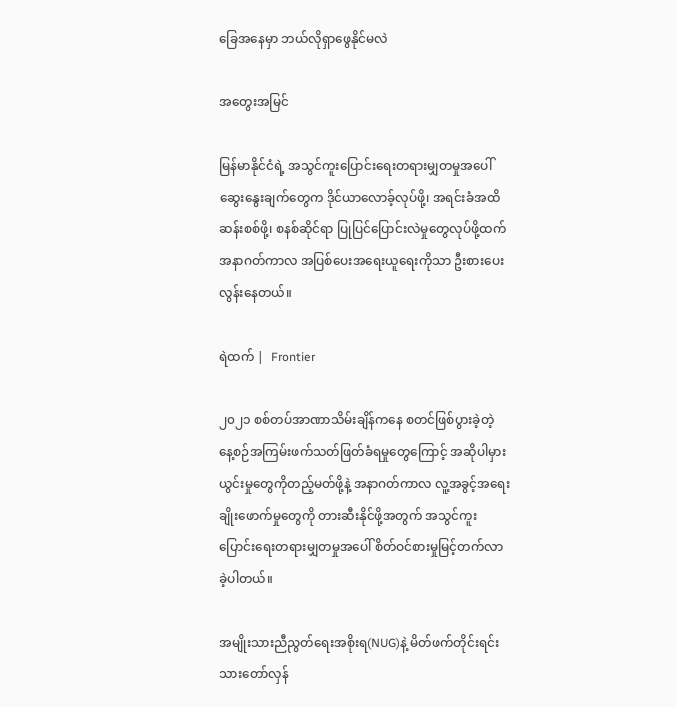ခြေအနေမှာ ဘယ်လိုရှာဖွေနိုင်မလဲ

အတွေးအမြင်

မြန်မာနိုင်ငံရဲ့ အသွင်ကူးပြောင်းရေးတရားမျှတမှုအပေါ် ဆွေးနွေးချက်တွေက ဒိုင်ယာလောခ့်လုပ်ဖို့၊ အရင်းခံအထိ ဆန်းစစ်ဖို့၊ စနစ်ဆိုင်ရာ ပြုပြင်ပြောင်းလဲမှုတွေလုပ်ဖို့ထက် အနာဂတ်ကာလ အပြစ်ပေးအရေးယူရေးကိုသာ ဦးစားပေးလွန်းနေတယ်။

ရဲထက် |  Frontier

၂၀၂၁ စစ်တပ်အာဏာသိမ်းချိန်ကနေ စတင်ဖြစ်ပွားခဲ့တဲ့ နေ့စဉ်အကြမ်းဖက်သတ်ဖြတ်ခံရမှုတွေကြောင့် အဆိုပါမှားယွင်းမှုတွေကိုတည့်မတ်ဖို့နဲ့ အနာဂတ်ကာလ လူ့အခွင့်အရေးချိုးဖောက်မှုတွေကို တားဆီးနိုင်ဖို့အတွက် အသွင်ကူးပြောင်းရေးတရားမျှတမှုအပေါ် စိတ်ဝင်စားမှုမြင့်တက်လာခဲ့ပါတယ်။

အမျိုးသားညီညွတ်ရေးအစိုးရ(NUG)နဲ့ မိတ်ဖက်တိုင်းရင်းသားတော်လှန်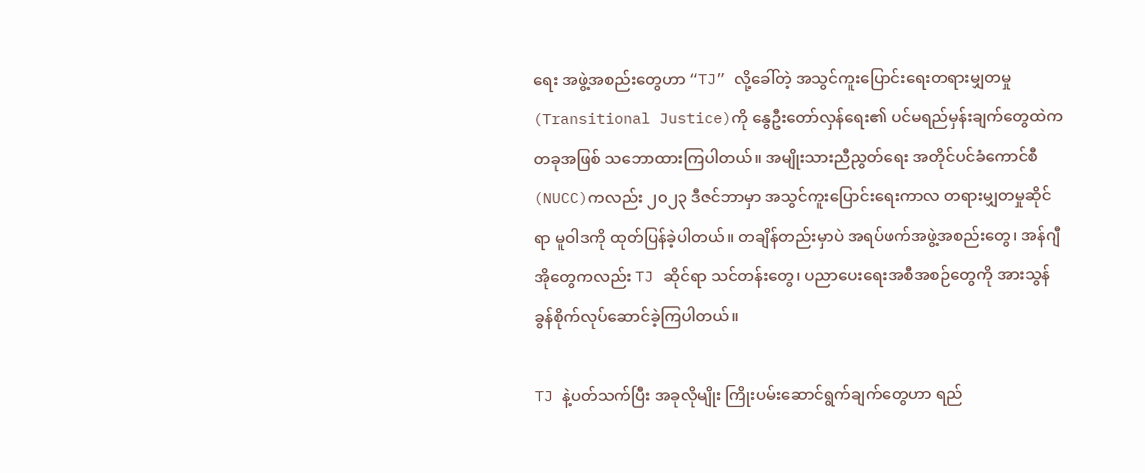ရေး အဖွဲ့အစည်းတွေဟာ “TJ” လို့ခေါ်တဲ့ အသွင်ကူးပြောင်းရေးတရားမျှတမှု (Transitional Justice)ကို နွေဦးတော်လှန်ရေး၏ ပင်မရည်မှန်းချက်တွေထဲက တခုအဖြစ် သဘောထားကြပါတယ်။ အမျိုးသားညီညွတ်ရေး အတိုင်ပင်ခံကောင်စီ(NUCC)ကလည်း ၂၀၂၃ ဒီဇင်ဘာမှာ အသွင်ကူးပြောင်းရေးကာလ တရားမျှတမှုဆိုင်ရာ မူဝါဒကို ထုတ်ပြန်ခဲ့ပါတယ်။ တချိန်တည်းမှာပဲ အရပ်ဖက်အဖွဲ့အစည်းတွေ၊ အန်ဂျီအိုတွေကလည်း TJ ဆိုင်ရာ သင်တန်းတွေ၊ ပညာပေးရေးအစီအစဉ်တွေကို အားသွန်ခွန်စိုက်လုပ်ဆောင်ခဲ့ကြပါတယ်။

TJ နဲ့ပတ်သက်ပြီး အခုလိုမျိုး ကြိုးပမ်းဆောင်ရွက်ချက်တွေဟာ ရည်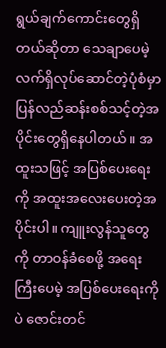ရွယ်ချက်ကောင်းတွေရှိတယ်ဆိုတာ သေချာပေမဲ့ လက်ရှိလုပ်ဆောင်တဲ့ပုံစံမှာ ပြန်လည်ဆန်းစစ်သင့်တဲ့အပိုင်းတွေရှိနေပါတယ်။ အထူးသဖြင့် အပြစ်ပေးရေးကို အထူးအလေးပေးတဲ့အပိုင်းပါ။ ကျူးလွန်သူတွေကို တာဝန်ခံစေဖို့ အရေးကြီးပေမဲ့ အပြစ်ပေးရေးကိုပဲ ဇောင်းတင်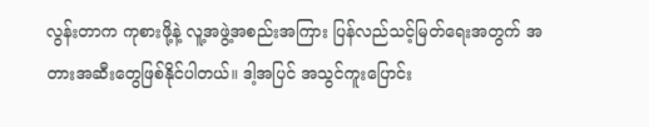လွန်းတာက ကုစားဖို့နဲ့ လူ့အဖွဲ့အစည်းအကြား ပြန်လည်သင့်မြတ်ရေးအတွက် အတားအဆီးတွေဖြစ်နိုင်ပါတယ်။ ဒါ့အပြင် အသွင်ကူးပြောင်း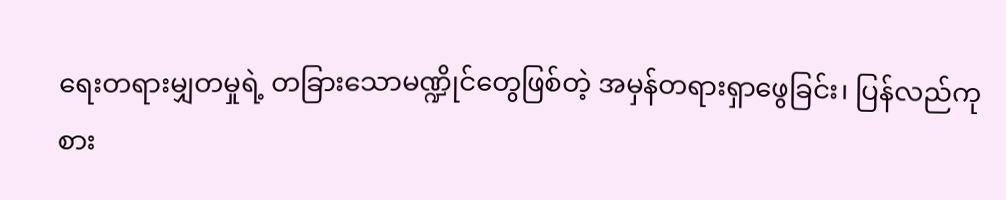ရေးတရားမျှတမှုရဲ့ တခြားသောမဏ္ဍိုင်တွေဖြစ်တဲ့ အမှန်တရားရှာဖွေခြင်း၊ ပြန်လည်ကုစား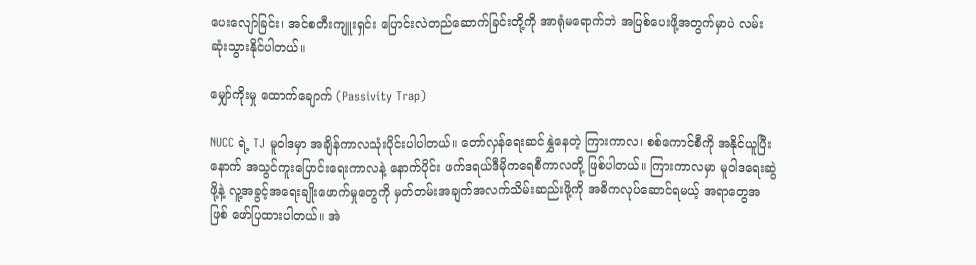ပေးလျော်ခြင်း၊ အင်စတီးကျူးရှင်း ပြောင်းလဲတည်ဆောက်ခြင်းတို့ကို အာရုံမရောက်ဘဲ အပြစ်ပေးဖို့အတွက်မှာပဲ လမ်းဆုံးသွားနိုင်ပါတယ်။

မျှော်ကိုးမှု ထောက်ချောက် (Passivity Trap)

NUCC ရဲ့ TJ မူဝါဒမှာ အချိန်ကာလသုံးပိုင်းပါပါတယ်။ တော်လှန်ရေးဆင်နွှဲနေတဲ့ ကြားကာလ၊ စစ်ကောင်စီကို အနိုင်ယူပြီးနောက် အသွင်ကူးပြောင်းရေးကာလနဲ့ နောက်ပိုင်း ဖက်ဒရယ်ဒီမိုကရေစီကာလတို့ ဖြစ်ပါတယ်။ ကြားကာလမှာ မူဝါဒရေးဆွဲဖို့နဲ့ လူ့အခွင့်အရေးချိုးဖောက်မှုတွေကို မှတ်တမ်းအချက်အလက်သိမ်းဆည်းဖို့ကို အဓိကလုပ်ဆောင်ရမယ့် အရာတွေအဖြစ် ဖော်ပြထားပါတယ်။ အဲ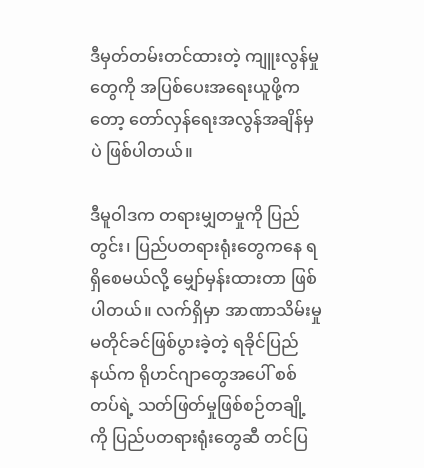ဒီမှတ်တမ်းတင်ထားတဲ့ ကျူးလွန်မှုတွေကို အပြစ်ပေးအရေးယူဖို့ကတော့ တော်လှန်ရေးအလွန်အချိန်မှပဲ ဖြစ်ပါတယ်။

ဒီမူဝါဒက တရားမျှတမှုကို ပြည်တွင်း၊ ပြည်ပတရားရုံးတွေကနေ ရရှိစေမယ်လို့ မျှော်မှန်းထားတာ ဖြစ်ပါတယ်။ လက်ရှိမှာ အာဏာသိမ်းမှု မတိုင်ခင်ဖြစ်ပွားခဲ့တဲ့ ရခိုင်ပြည်နယ်က ရိုဟင်ဂျာတွေအပေါ် စစ်တပ်ရဲ့ သတ်ဖြတ်မှုဖြစ်စဉ်တချို့ကို ပြည်ပတရားရုံးတွေဆီ တင်ပြ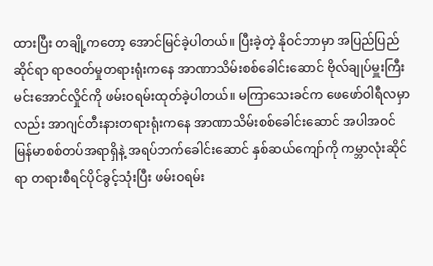ထားပြီး တချို့ကတော့ အောင်မြင်ခဲ့ပါတယ်။ ပြီးခဲ့တဲ့ နိုဝင်ဘာမှာ အပြည်ပြည်ဆိုင်ရာ ရာဇဝတ်မှုတရားရုံးကနေ အာဏာသိမ်းစစ်ခေါင်းဆောင် ဗိုလ်ချုပ်မှူးကြီးမင်းအောင်လှိုင်ကို ဖမ်းဝရမ်းထုတ်ခဲ့ပါတယ်။ မကြာသေးခင်က ဖေဖော်ဝါရီလမှာလည်း အာဂျင်တီးနားတရားရုံးကနေ အာဏာသိမ်းစစ်ခေါင်းဆောင် အပါအဝင် မြန်မာစစ်တပ်အရာရှိနဲ့ အရပ်ဘက်ခေါင်းဆောင် နှစ်ဆယ်ကျော်ကို ကမ္ဘာလုံးဆိုင်ရာ တရားစီရင်ပိုင်ခွင့်သုံးပြီး ဖမ်းဝရမ်း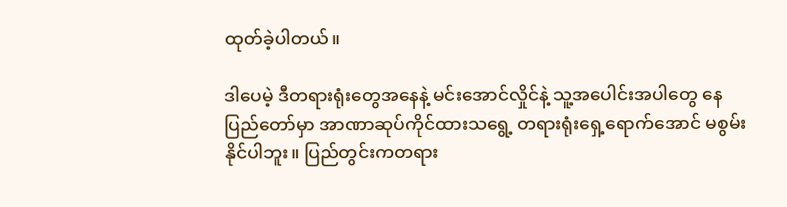ထုတ်ခဲ့ပါတယ်။

ဒါပေမဲ့ ဒီတရားရုံးတွေအနေနဲ့ မင်းအောင်လှိုင်နဲ့ သူ့အပေါင်းအပါတွေ နေပြည်တော်မှာ အာဏာဆုပ်ကိုင်ထားသရွေ့ တရားရုံးရှေ့ရောက်အောင် မစွမ်းနိုင်ပါဘူး။ ပြည်တွင်းကတရား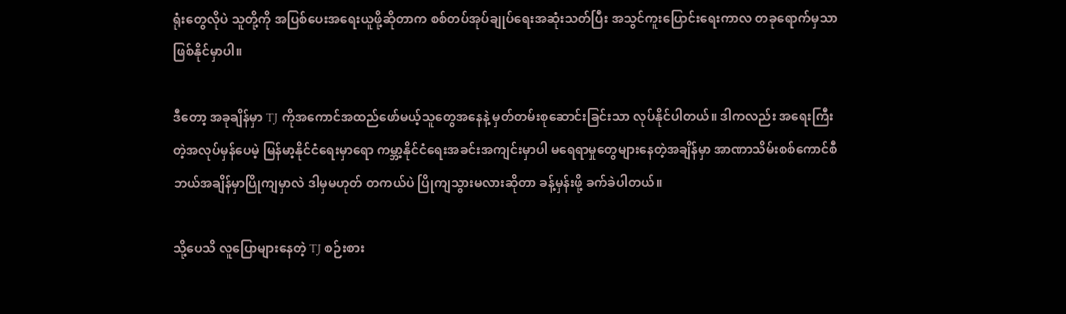ရုံးတွေလိုပဲ သူတို့ကို အပြစ်ပေးအရေးယူဖို့ဆိုတာက စစ်တပ်အုပ်ချုပ်ရေးအဆုံးသတ်ပြီး အသွင်ကူးပြောင်းရေးကာလ တခုရောက်မှသာ ဖြစ်နိုင်မှာပါ။

ဒီတော့ အခုချိန်မှာ TJ ကိုအကောင်အထည်ဖော်မယ့်သူတွေအနေနဲ့ မှတ်တမ်းစုဆောင်းခြင်းသာ လုပ်နိုင်ပါတယ်။ ဒါကလည်း အရေးကြီးတဲ့အလုပ်မှန်ပေမဲ့ မြန်မာ့နိုင်ငံရေးမှာရော ကမ္ဘာ့နိုင်ငံရေးအခင်းအကျင်းမှာပါ မရေရာမှုတွေများနေတဲ့အချိန်မှာ အာဏာသိမ်းစစ်ကောင်စီ ဘယ်အချိန်မှာပြိုကျမှာလဲ ဒါမှမဟုတ် တကယ်ပဲ ပြိုကျသွားမလားဆိုတာ ခန့်မှန်းဖို့ ခက်ခဲပါတယ်။

သို့ပေသိ လူပြောများနေတဲ့ TJ စဉ်းစား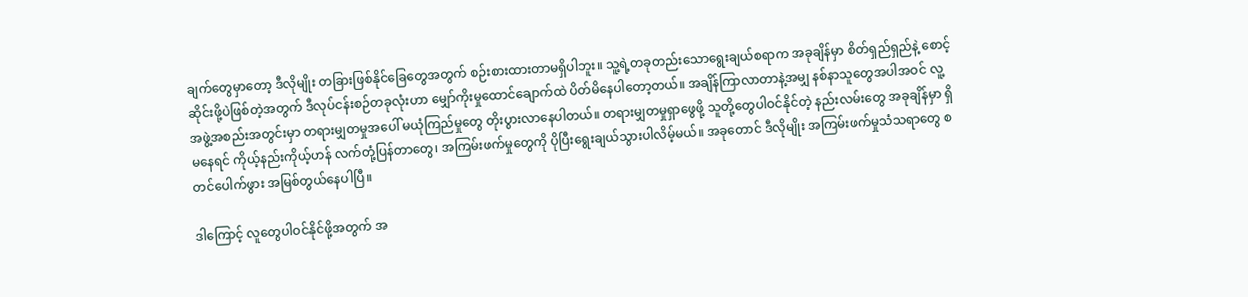ချက်တွေမှာတော့ ဒီလိုမျိုး တခြားဖြစ်နိုင်ခြေတွေအတွက် စဉ်းစားထားတာမရှိပါဘူး။ သူ့ရဲ့တခုတည်းသောရွေးချယ်စရာက အခုချိန်မှာ စိတ်ရှည်ရှည်နဲ့ စောင့်ဆိုင်းဖို့ပဲဖြစ်တဲ့အတွက် ဒီလုပ်ငန်းစဉ်တခုလုံးဟာ မျှော်ကိုးမှုထောင်ချောက်ထဲ ပိတ်မိနေပါတော့တယ်။ အချိန်ကြာလာတာနဲ့အမျှ နစ်နာသူတွေအပါအဝင် လူ့အဖွဲ့အစည်းအတွင်းမှာ တရားမျှတမှုအပေါ် မယုံကြည်မှုတွေ တိုးပွားလာနေပါတယ်။ တရားမျှတမှုရှာဖွေဖို့ သူတို့တွေပါဝင်နိုင်တဲ့ နည်းလမ်းတွေ အခုချိန်မှာ ရှိမနေရင် ကိုယ့်နည်းကိုယ့်ဟန် လက်တုံ့ပြန်တာတွေ၊ အကြမ်းဖက်မှုတွေကို ပိုပြီးရွေးချယ်သွားပါလိမ့်မယ်။ အခုတောင် ဒီလိုမျိုး အကြမ်းဖက်မှုသံသရာတွေ စတင်ပေါက်ဖွား အမြစ်တွယ်နေပါပြီ။

ဒါကြောင့် လူတွေပါဝင်နိုင်ဖို့အတွက် အ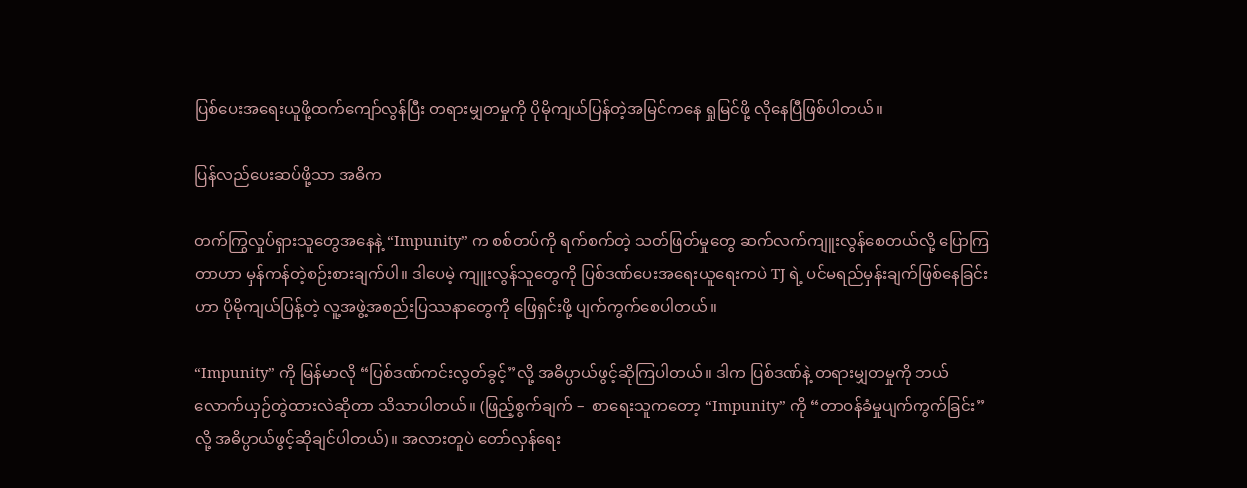ပြစ်ပေးအရေးယူဖို့ထက်ကျော်လွန်ပြီး တရားမျှတမှုကို ပိုမိုကျယ်ပြန်တဲ့အမြင်ကနေ ရှုမြင်ဖို့ လိုနေပြီဖြစ်ပါတယ်။

ပြန်လည်ပေးဆပ်ဖို့သာ အဓိက

တက်ကြွလှုပ်ရှားသူတွေအနေနဲ့ “Impunity” က စစ်တပ်ကို ရက်စက်တဲ့ သတ်ဖြတ်မှုတွေ ဆက်လက်ကျူးလွန်စေတယ်လို့ ပြောကြတာဟာ မှန်ကန်တဲ့စဉ်းစားချက်ပါ။ ဒါပေမဲ့ ကျူးလွန်သူတွေကို ပြစ်ဒဏ်ပေးအရေးယူရေးကပဲ TJ ရဲ့ ပင်မရည်မှန်းချက်ဖြစ်နေခြင်းဟာ ပိုမိုကျယ်ပြန့်တဲ့ လူ့အဖွဲ့အစည်းပြဿနာတွေကို ဖြေရှင်းဖို့ ပျက်ကွက်စေပါတယ်။

“Impunity” ကို မြန်မာလို “ပြစ်ဒဏ်ကင်းလွတ်ခွင့်”လို့ အဓိပ္ပာယ်ဖွင့်ဆိုကြပါတယ်။ ဒါက ပြစ်ဒဏ်နဲ့ တရားမျှတမှုကို ဘယ်လောက်ယှဉ်တွဲထားလဲဆိုတာ သိသာပါတယ်။ (ဖြည့်စွက်ချက် –  စာရေးသူကတော့ “Impunity” ကို “တာဝန်ခံမှုပျက်ကွက်ခြင်း”လို့ အဓိပ္ပာယ်ဖွင့်ဆိုချင်ပါတယ်)။ အလားတူပဲ တော်လှန်ရေး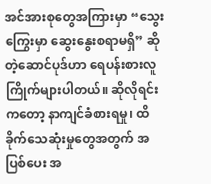အင်အားစုတွေအကြားမှာ “သွေးကြွေးမှာ ဆွေးနွေးစရာမရှိ” ဆိုတဲ့ဆောင်ပုဒ်ဟာ ရေပန်းစားလူကြိုက်များပါတယ်။ ဆိုလိုရင်းကတော့ နာကျင်ခံစားရမှု၊ ထိခိုက်သေဆုံးမှုတွေအတွက် အပြစ်ပေး အ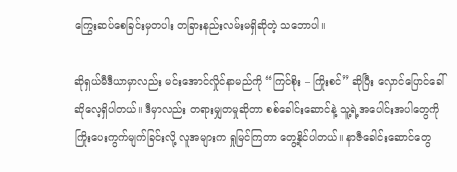ကြွေးဆပ်စေခြင်းမှတပါး တခြားနည်းလမ်းမရှိဆိုတဲ့ သဘောပါ။

ဆိုရှယ်မီဒီယာမှာလည်း မင်းအောင်လှိုင်နာမည်ကို “ကြင်စိုး – ကြိုးစင်” ဆိုပြီး လှောင်ပြောင်ခေါ်ဆိုလေ့ရှိပါတယ်။ ဒီမှာလည်း တရားမျှတမှုဆိုတာ စစ်ခေါင်းဆောင်နဲ့ သူ့ရဲ့အပေါင်းအပါတွေကို ကြိုးပေးကွက်မျက်ခြင်းလို့ လူအများက ရှုမြင်ကြတာ တွေ့နိုင်ပါတယ်။ နာဇီခေါင်းဆောင်တွေ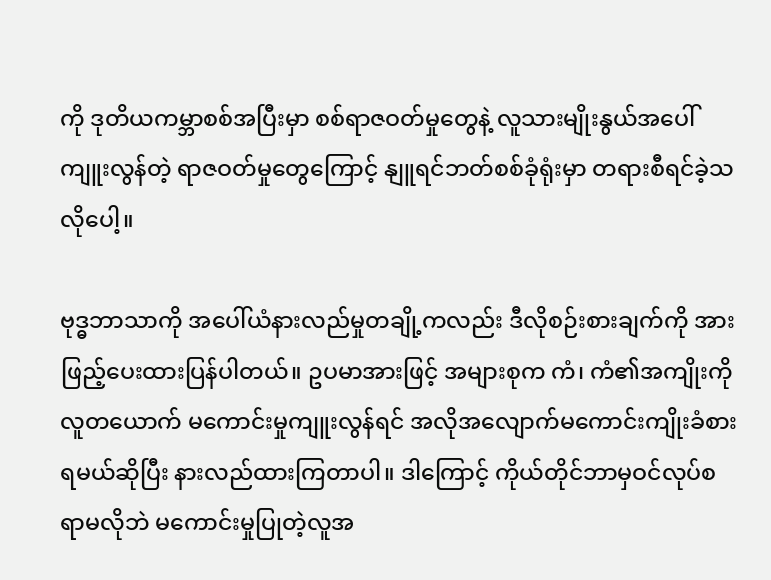ကို ဒုတိယကမ္ဘာစစ်အပြီးမှာ စစ်ရာဇဝတ်မှုတွေနဲ့ လူသားမျိုးနွယ်အပေါ်ကျူးလွန်တဲ့ ရာဇဝတ်မှုတွေကြောင့် နျူရင်ဘတ်စစ်ခုံရုံးမှာ တရားစီရင်ခဲ့သလိုပေါ့။

ဗုဒ္ဓဘာသာကို အပေါ်ယံနားလည်မှုတချို့ကလည်း ဒီလိုစဉ်းစားချက်ကို အားဖြည့်ပေးထားပြန်ပါတယ်။ ဥပမာအားဖြင့် အများစုက ကံ၊ ကံ၏အကျိုးကို လူတယောက် မကောင်းမှုကျူးလွန်ရင် အလိုအလျောက်မကောင်းကျိုးခံစားရမယ်ဆိုပြီး နားလည်ထားကြတာပါ။ ဒါကြောင့် ကိုယ်တိုင်ဘာမှဝင်လုပ်စရာမလိုဘဲ မကောင်းမှုပြုတဲ့လူအ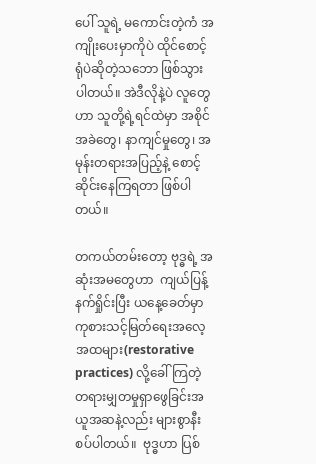ပေါ် သူရဲ့ မကောင်းတဲ့ကံ အကျိုးပေးမှာကိုပဲ ထိုင်စောင့်ရုံပဲဆိုတဲ့သဘော ဖြစ်သွားပါတယ်။ အဲဒီလိုနဲ့ပဲ လူတွေဟာ သူတို့ရဲ့ရင်ထဲမှာ အစိုင်အခဲတွေ၊ နာကျင်မှုတွေ၊ အမုန်းတရားအပြည့်နဲ့ စောင့်ဆိုင်းနေကြရတာ ဖြစ်ပါတယ်။

တကယ်တမ်းတော့ ဗုဒ္ဓရဲ့ အဆုံးအမတွေဟာ  ကျယ်ပြန့်နက်ရှိုင်းပြီး ယနေ့ခေတ်မှာ ကုစားသင့်မြတ်ရေးအလေ့အထများ(restorative practices) လို့ခေါ်ကြတဲ့ တရားမျှတမှုရှာဖွေခြင်းအယူအဆနဲ့လည်း များစွာနီးစပ်ပါတယ်။  ဗုဒ္ဓဟာ ပြစ်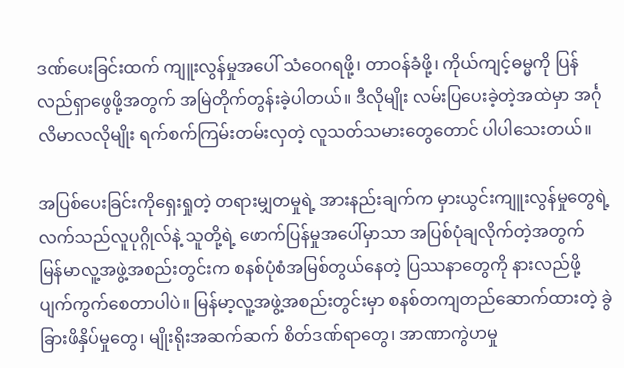ဒဏ်ပေးခြင်းထက် ကျူးလွန်မှုအပေါ် သံဝေဂရဖို့၊ တာဝန်ခံဖို့၊ ကိုယ်ကျင့်ဓမ္မကို ပြန်လည်ရှာဖွေဖို့အတွက် အမြဲတိုက်တွန်းခဲ့ပါတယ်။ ဒီလိုမျိုး လမ်းပြပေးခဲ့တဲ့အထဲမှာ အင်္ဂုလိမာလလိုမျိုး ရက်စက်ကြမ်းတမ်းလှတဲ့ လူသတ်သမားတွေတောင် ပါပါသေးတယ်။

အပြစ်ပေးခြင်းကိုရှေးရှုတဲ့ တရားမျှတမှုရဲ့ အားနည်းချက်က မှားယွင်းကျူးလွန်မှုတွေရဲ့ လက်သည်လူပုဂ္ဂိုလ်နဲ့ သူတို့ရဲ့ ဖောက်ပြန်မှုအပေါ်မှာသာ အပြစ်ပုံချလိုက်တဲ့အတွက် မြန်မာလူ့အဖွဲ့အစည်းတွင်းက စနစ်ပုံစံအမြစ်တွယ်နေတဲ့ ပြဿနာတွေကို နားလည်ဖို့ ပျက်ကွက်စေတာပါပဲ။ မြန်မာ့လူ့အဖွဲ့အစည်းတွင်းမှာ စနစ်တကျတည်ဆောက်ထားတဲ့ ခွဲခြားဖိနှိပ်မှုတွေ၊ မျိုးရိုးအဆက်ဆက် စိတ်ဒဏ်ရာတွေ၊ အာဏာကွဲဟမှု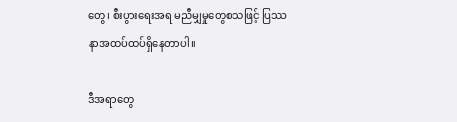တွေ၊ စီးပွားရေးအရ မညီမျှမှုတွေစသဖြင့် ပြဿနာအထပ်ထပ်ရှိနေတာပါ။

ဒီအရာတွေ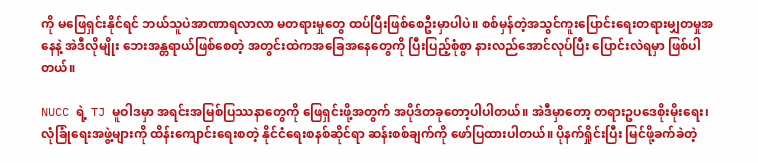ကို မဖြေရှင်းနိုင်ရင် ဘယ်သူပဲအာဏာရလာလာ မတရားမှုတွေ ထပ်ပြီးဖြစ်စေဦးမှာပါပဲ။ စစ်မှန်တဲ့အသွင်ကူးပြောင်းရေးတရားမျှတမှုအနေနဲ့ အဲဒီလိုမျိုး ဘေးအန္တရာယ်ဖြစ်စေတဲ့ အတွင်းထဲကအခြေအနေတွေကို ပြီးပြည့်စုံစွာ နားလည်အောင်လုပ်ပြီး ပြောင်းလဲရမှာ ဖြစ်ပါတယ်။

NUCC ရဲ့ TJ မူဝါဒမှာ အရင်းအမြစ်ပြဿနာတွေကို ဖြေရှင်းဖို့အတွက် အပိုဒ်တခုတော့ပါပါတယ်။ အဲဒီမှာတော့ တရားဥပဒေစိုးမိုးရေး၊ လုံခြုံရေးအဖွဲ့များကို ထိန်းကျောင်းရေးစတဲ့ နိုင်ငံရေးစနစ်ဆိုင်ရာ ဆန်းစစ်ချက်ကို ဖော်ပြထားပါတယ်။ ပိုနက်ရှိုင်းပြီး မြင်ဖို့ခက်ခဲတဲ့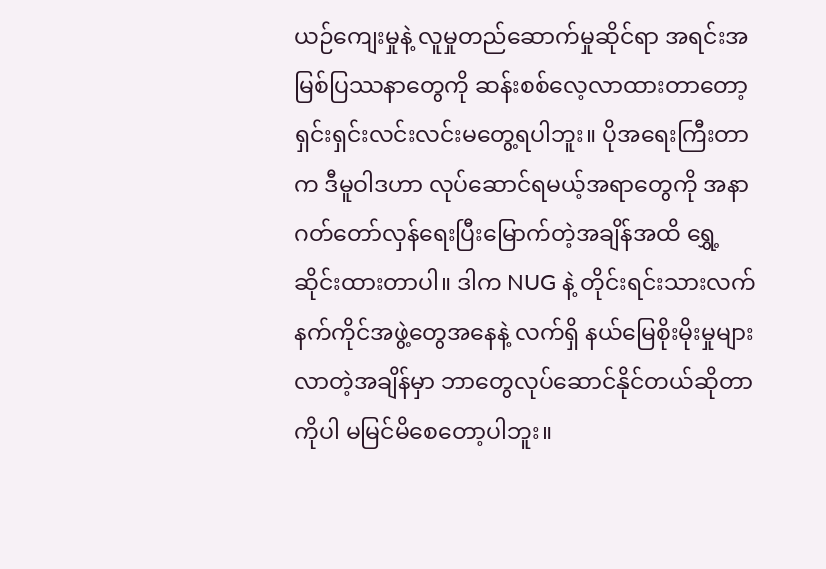ယဉ်ကျေးမှုနဲ့ လူမှုတည်ဆောက်မှုဆိုင်ရာ အရင်းအမြစ်ပြဿနာတွေကို ဆန်းစစ်လေ့လာထားတာတော့ ရှင်းရှင်းလင်းလင်းမတွေ့ရပါဘူး။ ပိုအရေးကြီးတာက ဒီမူဝါဒဟာ လုပ်ဆောင်ရမယ့်အရာတွေကို အနာဂတ်တော်လှန်ရေးပြီးမြောက်တဲ့အချိန်အထိ ရွှေ့ဆိုင်းထားတာပါ။ ဒါက NUG နဲ့ တိုင်းရင်းသားလက်နက်ကိုင်အဖွဲ့တွေအနေနဲ့ လက်ရှိ နယ်မြေစိုးမိုးမှုများလာတဲ့အချိန်မှာ ဘာတွေလုပ်ဆောင်နိုင်တယ်ဆိုတာကိုပါ မမြင်မိစေတော့ပါဘူး။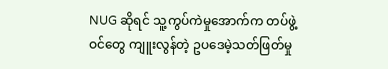NUG ဆိုရင် သူ့ကွပ်ကဲမှုအောက်က တပ်ဖွဲ့ဝင်တွေ ကျူးလွန်တဲ့ ဥပဒေမဲ့သတ်ဖြတ်မှု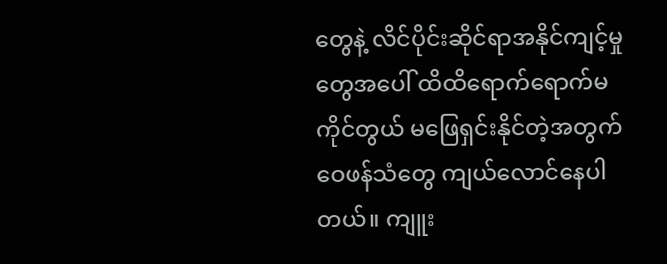တွေနဲ့ လိင်ပိုင်းဆိုင်ရာအနိုင်ကျင့်မှုတွေအပေါ် ထိထိရောက်ရောက်မကိုင်တွယ် မဖြေရှင်းနိုင်တဲ့အတွက် ဝေဖန်သံတွေ ကျယ်လောင်နေပါတယ်။ ကျူး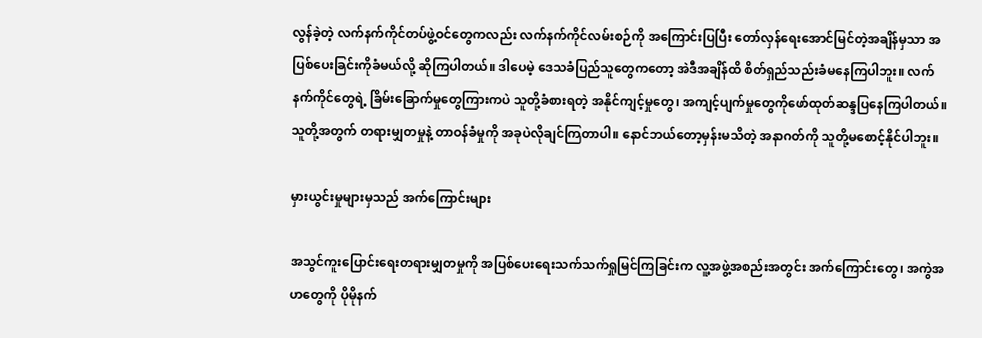လွန်ခဲ့တဲ့ လက်နက်ကိုင်တပ်ဖွဲ့ဝင်တွေကလည်း လက်နက်ကိုင်လမ်းစဉ်ကို အကြောင်းပြပြီး တော်လှန်ရေးအောင်မြင်တဲ့အချိန်မှသာ အပြစ်ပေးခြင်းကိုခံမယ်လို့ ဆိုကြပါတယ်။ ဒါပေမဲ့ ဒေသခံပြည်သူတွေကတော့ အဲဒီအချိန်ထိ စိတ်ရှည်သည်းခံမနေကြပါဘူး။ လက်နက်ကိုင်တွေရဲ့ ခြိမ်းခြောက်မှုတွေကြားကပဲ သူတို့ခံစားရတဲ့ အနိုင်ကျင့်မှုတွေ၊ အကျင့်ပျက်မှုတွေကိုဖော်ထုတ်ဆန္ဒပြနေကြပါတယ်။ သူတို့အတွက် တရားမျှတမှုနဲ့ တာဝန်ခံမှုကို အခုပဲလိုချင်ကြတာပါ။ နောင်ဘယ်တော့မှန်းမသိတဲ့ အနာဂတ်ကို သူတို့မစောင့်နိုင်ပါဘူး။

မှားယွင်းမှုများမှသည် အက်ကြောင်းများ

အသွင်ကူးပြောင်းရေးတရားမျှတမှုကို အပြစ်ပေးရေးသက်သက်ရှုမြင်ကြခြင်းက လူ့အဖွဲ့အစည်းအတွင်း အက်ကြောင်းတွေ၊ အကွဲအဟတွေကို ပိုမိုနက်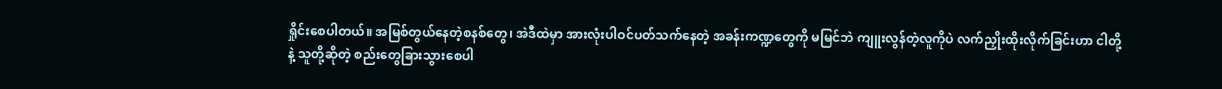ရှိုင်းစေပါတယ်။ အမြစ်တွယ်နေတဲ့စနစ်တွေ၊ အဲဒီထဲမှာ အားလုံးပါဝင်ပတ်သက်နေတဲ့ အခန်းကဏ္ဍတွေကို မမြင်ဘဲ ကျူးလွန်တဲ့လူကိုပဲ လက်ညှိုးထိုးလိုက်ခြင်းဟာ ငါတို့နဲ့ သူတို့ဆိုတဲ့ စည်းတွေခြားသွားစေပါ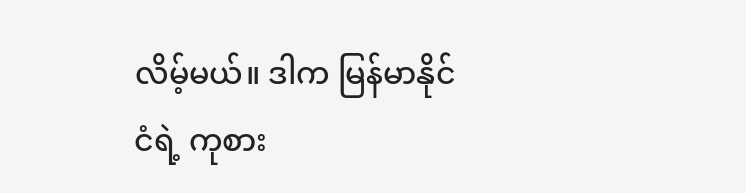လိမ့်မယ်။ ဒါက မြန်မာနိုင်ငံရဲ့ ကုစား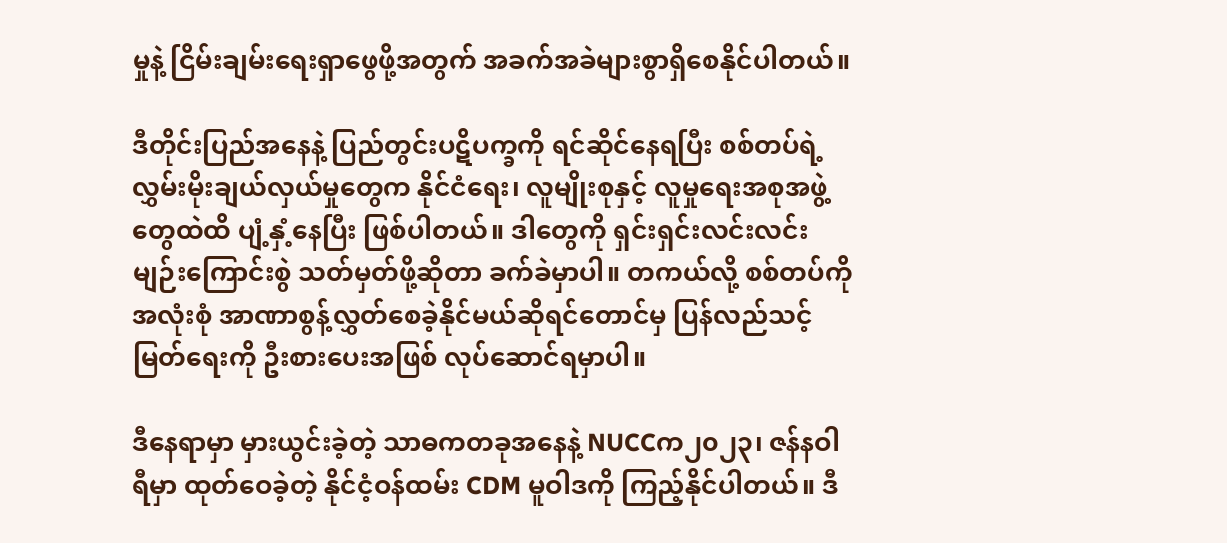မှုနဲ့ ငြိမ်းချမ်းရေးရှာဖွေဖို့အတွက် အခက်အခဲများစွာရှိစေနိုင်ပါတယ်။

ဒီတိုင်းပြည်အနေနဲ့ ပြည်တွင်းပဋိပက္ခကို ရင်ဆိုင်နေရပြီး စစ်တပ်ရဲ့ လွှမ်းမိုးချယ်လှယ်မှုတွေက နိုင်ငံရေး၊ လူမျိုးစုနှင့် လူမှုရေးအစုအဖွဲ့တွေထဲထိ ပျံ့နှံ့နေပြီး ဖြစ်ပါတယ်။ ဒါတွေကို ရှင်းရှင်းလင်းလင်း မျဉ်းကြောင်းစွဲ သတ်မှတ်ဖို့ဆိုတာ ခက်ခဲမှာပါ။ တကယ်လို့ စစ်တပ်ကို အလုံးစုံ အာဏာစွန့်လွှတ်စေခဲ့နိုင်မယ်ဆိုရင်တောင်မှ ပြန်လည်သင့်မြတ်ရေးကို ဦးစားပေးအဖြစ် လုပ်ဆောင်ရမှာပါ။

ဒီနေရာမှာ မှားယွင်းခဲ့တဲ့ သာဓကတခုအနေနဲ့ NUCCက၂၀၂၃၊ ဇန်နဝါရီမှာ ထုတ်ဝေခဲ့တဲ့ နိုင်ငံ့ဝန်ထမ်း CDM မူဝါဒကို ကြည့်နိုင်ပါတယ်။ ဒီ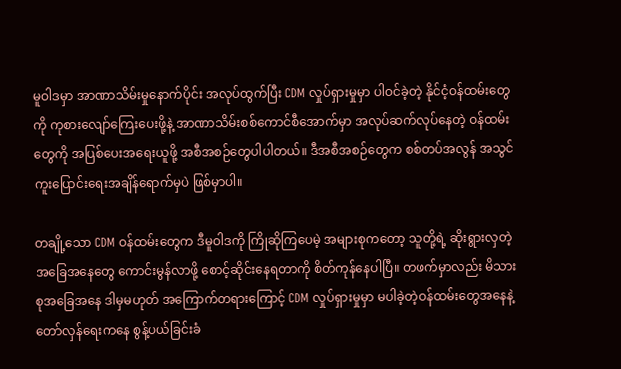မူဝါဒမှာ အာဏာသိမ်းမှုနောက်ပိုင်း အလုပ်ထွက်ပြီး CDM လှုပ်ရှားမှုမှာ ပါဝင်ခဲ့တဲ့ နိုင်ငံ့ဝန်ထမ်းတွေကို ကုစားလျော်ကြေးပေးဖို့နဲ့ အာဏာသိမ်းစစ်ကောင်စီအောက်မှာ အလုပ်ဆက်လုပ်နေတဲ့ ဝန်ထမ်းတွေကို အပြစ်ပေးအရေးယူဖို့ အစီအစဉ်တွေပါပါတယ်။ ဒီအစီအစဉ်တွေက စစ်တပ်အလွန် အသွင်ကူးပြောင်းရေးအချိန်ရောက်မှပဲ ဖြစ်မှာပါ။

တချို့သော CDM ဝန်ထမ်းတွေက ဒီမူဝါဒကို ကြိုဆိုကြပေမဲ့ အများစုကတော့ သူတို့ရဲ့ ဆိုးရွားလှတဲ့ အခြေအနေတွေ ကောင်းမွန်လာဖို့ စောင့်ဆိုင်းနေရတာကို စိတ်ကုန်နေပါပြီ။ တဖက်မှာလည်း မိသားစုအခြေအနေ ဒါမှမဟုတ် အကြောက်တရားကြောင့် CDM လှုပ်ရှားမှုမှာ မပါခဲ့တဲ့ဝန်ထမ်းတွေအနေနဲ့ တော်လှန်ရေးကနေ စွန့်ပယ်ခြင်းခံ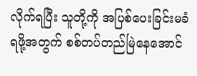လိုက်ရပြီး သူတို့ကို အပြစ်ပေးခြင်းမခံရဖို့အတွက် စစ်တပ်တည်မြဲနေအောင်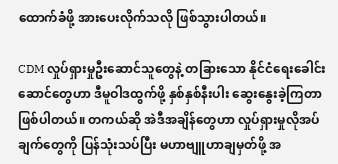ထောက်ခံဖို့ အားပေးလိုက်သလို ဖြစ်သွားပါတယ်။

CDM လှုပ်ရှားမှုဦးဆောင်သူတွေနဲ့ တခြားသော နိုင်ငံရေးခေါင်းဆောင်တွေဟာ ဒီမူဝါဒထွက်ဖို့ နှစ်နှစ်နီးပါး ဆွေးနွေးခဲ့ကြတာ ဖြစ်ပါတယ်။ တကယ်ဆို အဲဒီအချိန်တွေဟာ လှုပ်ရှားမှုလိုအပ်ချက်တွေကို ပြန်သုံးသပ်ပြီး မဟာဗျူဟာချမှတ်ဖို့ အ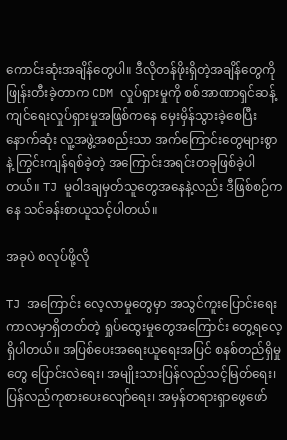ကောင်းဆုံးအချိန်တွေပါ။ ဒီလိုတန်ဖိုးရှိတဲ့အချိန်တွေကို ဖြုန်းတီးခဲ့တာက CDM လှုပ်ရှားမှုကို စစ်အာဏာရှင်ဆန့်ကျင်ရေးလှုပ်ရှားမှုအဖြစ်ကနေ မှေးမှိန်သွားခဲ့စေပြီး နောက်ဆုံး လူ့အဖွဲ့အစည်းသာ အက်ကြောင်းတွေများစွာနဲ့ ကြွင်းကျန်ရစ်ခဲ့တဲ့ အကြောင်းအရင်းတခုဖြစ်ခဲ့ပါတယ်။ TJ မူဝါဒချမှတ်သူတွေအနေနဲ့လည်း ဒီဖြစ်စဉ်ကနေ သင်ခန်းစာယူသင့်ပါတယ်။

အခုပဲ စလုပ်ဖို့လို

TJ အကြောင်း လေ့လာမှုတွေမှာ အသွင်ကူးပြောင်းရေးကာလမှာရှိတတ်တဲ့ ရှုပ်ထွေးမှုတွေအကြောင်း တွေ့ရလေ့ရှိပါတယ်။ အပြစ်ပေးအရေးယူရေးအပြင် စနစ်တည်ရှိမှုတွေ ပြောင်းလဲရေး၊ အမျိုးသားပြန်လည်သင့်မြတ်ရေး၊ ပြန်လည်ကုစားပေးလျော်ရေး၊ အမှန်တရားရှာဖွေဖော်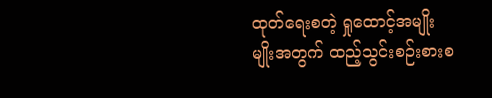ထုတ်ရေးစတဲ့ ရှုထောင့်အမျိုးမျိုးအတွက် ထည့်သွင်းစဉ်းစားစ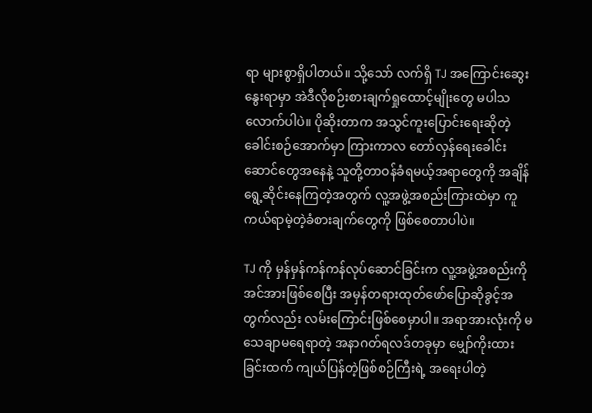ရာ များစွာရှိပါတယ်။ သို့သော် လက်ရှိ TJ အကြောင်းဆွေးနွေးရာမှာ အဲဒီလိုစဉ်းစားချက်ရှုထောင့်မျိုးတွေ မပါသလောက်ပါပဲ။ ပိုဆိုးတာက အသွင်ကူးပြောင်းရေးဆိုတဲ့ ခေါင်းစဉ်အောက်မှာ ကြားကာလ တော်လှန်ရေးခေါင်းဆောင်တွေအနေနဲ့ သူတို့တာဝန်ခံရမယ့်အရာတွေကို အချိန်ရွေ့ဆိုင်းနေကြတဲ့အတွက် လူ့အဖွဲ့အစည်းကြားထဲမှာ ကူကယ်ရာမဲ့တဲ့ခံစားချက်တွေကို ဖြစ်စေတာပါပဲ။

TJ ကို မှန်မှန်ကန်ကန်လုပ်ဆောင်ခြင်းက လူ့အဖွဲ့အစည်းကို အင်အားဖြစ်စေပြီး အမှန်တရားထုတ်ဖော်ပြောဆိုခွင့်အတွက်လည်း လမ်းကြောင်းဖြစ်စေမှာပါ။ အရာအားလုံးကို မသေချာမရေရာတဲ့ အနာဂတ်ရလဒ်တခုမှာ မျှော်ကိုးထားခြင်းထက် ကျယ်ပြန်တဲ့ဖြစ်စဉ်ကြီးရဲ့ အရေးပါတဲ့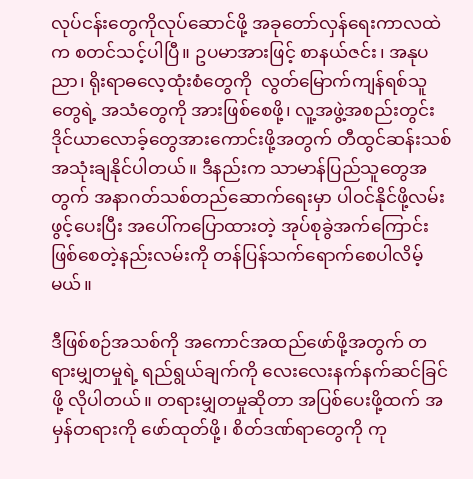လုပ်ငန်းတွေကိုလုပ်ဆောင်ဖို့ အခုတော်လှန်ရေးကာလထဲက စတင်သင့်ပါပြီ။ ဥပမာအားဖြင့် စာနယ်ဇင်း၊ အနုပညာ၊ ရိုးရာဓလေ့ထုံးစံတွေကို  လွတ်မြောက်ကျန်ရစ်သူတွေရဲ့ အသံတွေကို အားဖြစ်စေဖို့၊ လူ့အဖွဲ့အစည်းတွင်း ဒိုင်ယာလောခ့်တွေအားကောင်းဖို့အတွက် တီထွင်ဆန်းသစ်အသုံးချနိုင်ပါတယ်။ ဒီနည်းက သာမာန်ပြည်သူတွေအတွက် အနာဂတ်သစ်တည်ဆောက်ရေးမှာ ပါဝင်နိုင်ဖို့လမ်းဖွင့်ပေးပြီး အပေါ်ကပြောထားတဲ့ အုပ်စုခွဲအက်ကြောင်းဖြစ်စေတဲ့နည်းလမ်းကို တန်ပြန်သက်ရောက်စေပါလိမ့်မယ်။

ဒီဖြစ်စဉ်အသစ်ကို အကောင်အထည်ဖော်ဖို့အတွက် တရားမျှတမှုရဲ့ ရည်ရွယ်ချက်ကို လေးလေးနက်နက်ဆင်ခြင်ဖို့ လိုပါတယ်။ တရားမျှတမှုဆိုတာ အပြစ်ပေးဖို့ထက် အမှန်တရားကို ဖော်ထုတ်ဖို့၊ စိတ်ဒဏ်ရာတွေကို ကု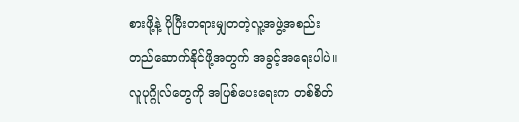စားဖို့နဲ့ ပိုပြီးတရားမျှတတဲ့လူ့အဖွဲ့အစည်း တည်ဆောက်နိုင်ဖို့အတွက် အခွင့်အရေးပါပဲ။ လူပုဂ္ဂိုလ်တွေကို အပြစ်ပေးရေးက တစ်စိတ်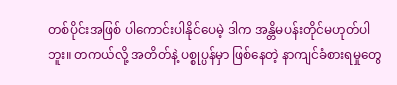တစ်ပိုင်းအဖြစ် ပါကောင်းပါနိုင်ပေမဲ့ ဒါက အန္တိမပန်းတိုင်မဟုတ်ပါဘူး။ တကယ်လို့ အတိတ်နဲ့ ပစ္စုပ္ပန်မှာ ဖြစ်နေတဲ့ နာကျင်ခံစားရမှုတွေ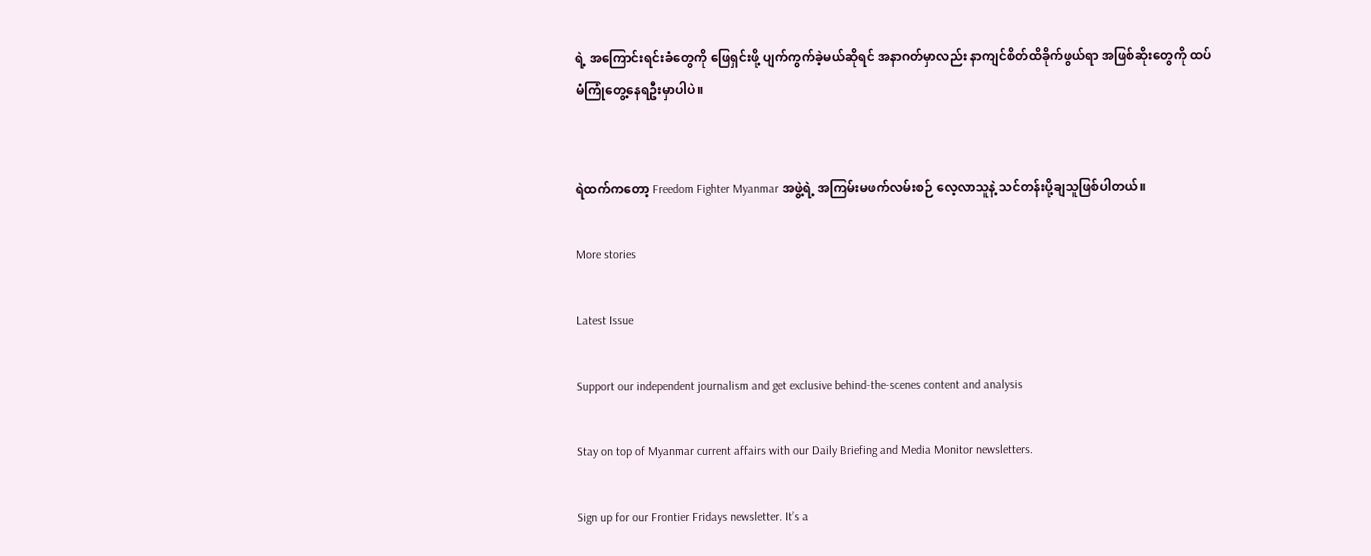ရဲ့ အကြောင်းရင်းခံတွေကို ဖြေရှင်းဖို့ ပျက်ကွက်ခဲ့မယ်ဆိုရင် အနာဂတ်မှာလည်း နာကျင်စိတ်ထိခိုက်ဖွယ်ရာ အဖြစ်ဆိုးတွေကို ထပ်မံကြုံတွေ့နေရဦးမှာပါပဲ။


ရဲထက်ကတော့ Freedom Fighter Myanmar အဖွဲ့ရဲ့ အကြမ်းမဖက်လမ်းစဉ် လေ့လာသူနဲ့ သင်တန်းပို့ချသူဖြစ်ပါတယ်။

More stories

Latest Issue

Support our independent journalism and get exclusive behind-the-scenes content and analysis

Stay on top of Myanmar current affairs with our Daily Briefing and Media Monitor newsletters.

Sign up for our Frontier Fridays newsletter. It’s a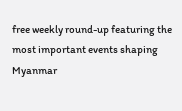free weekly round-up featuring the most important events shaping Myanmar